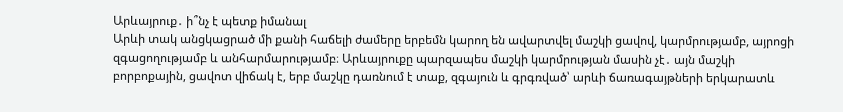Արևայրուք․ ի՞նչ է պետք իմանալ
Արևի տակ անցկացրած մի քանի հաճելի ժամերը երբեմն կարող են ավարտվել մաշկի ցավով, կարմրությամբ, այրոցի զգացողությամբ և անհարմարությամբ։ Արևայրուքը պարզապես մաշկի կարմրության մասին չէ․ այն մաշկի բորբոքային, ցավոտ վիճակ է, երբ մաշկը դառնում է տաք, զգայուն և գրգռված՝ արևի ճառագայթների երկարատև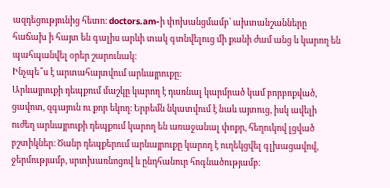ազդեցությունից հետո։ doctors.am-ի փոխանցմամբ՝ ախտանշանները հաճախ ի հայտ են գալիս արևի տակ գտնվելուց մի քանի ժամ անց և կարող են պահպանվել օրեր շարունակ։
Ինչպե՞ս է արտահայտվում արևայրուքը։
Արևայրուքի դեպքում մաշկը կարող է դառնալ կարմրած կամ բորբոքված, ցավոտ, զգայուն ու քոր եկող։ Երբեմն նկատվում է նաև այտուց, իսկ ավելի ուժեղ արևայրուքի դեպքում կարող են առաջանալ փոքր, հեղուկով լցված բշտիկներ։ Ծանր դեպքերում արևայրուքը կարող է ուղեկցվել գլխացավով, ջերմությամբ, սրտխառնոցով և ընդհանուր հոգնածությամբ։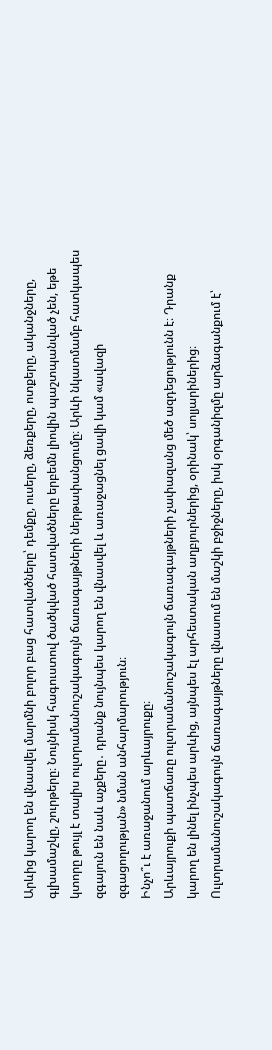Արևից կարող են վնասվել մարմնի բոլոր բաց հատվածները՝ դեմքը, ուսերը, ձեռքերը, ոտքերը, ականջները, գլխամաշկը, շուրթերը։ Նույնիսկ հագուստով ծածկված հատվածները երբեմն լիովին պաշտպանված չեն, եթե կտորը թույլ է տալիս ուլտրամանուշակագույն ճառագայթների ներթափանցումը։ Արևի նկատմամբ հատկապես զգայուն են նաև աչքերը․ դրանք նույնպես կարող են վնասվել և առաջացնել ցավի կամ «ավազի զգացողության» նման անհարմարություն։
Ինչո՞ւ է առաջանում արևայրուքը։
Արևայրուքի պատճառը ուլտրամանուշակագույն ճառագայթների չափազանց մեծ ազդեցությունն է։ Դրանք կարող են լինել ինչպես արևից, այնպես էլ արհեստական աղբյուրներից, օրինակ՝ սոլյարիներից։ Ուլտրամանուշակագույն ճառագայթները վնասում են մաշկի բջիջները, իսկ օրգանիզմը արձագանքում է՝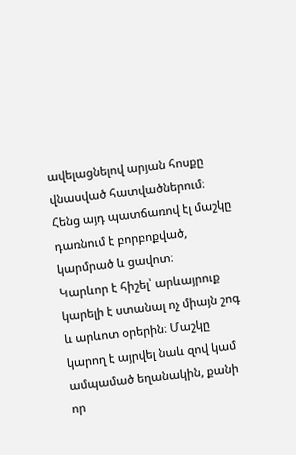ավելացնելով արյան հոսքը վնասված հատվածներում։ Հենց այդ պատճառով էլ մաշկը դառնում է բորբոքված, կարմրած և ցավոտ։
Կարևոր է հիշել՝ արևայրուք կարելի է ստանալ ոչ միայն շոգ և արևոտ օրերին։ Մաշկը կարող է այրվել նաև զով կամ ամպամած եղանակին, քանի որ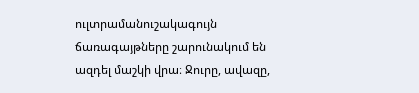ուլտրամանուշակագույն ճառագայթները շարունակում են ազդել մաշկի վրա։ Ջուրը, ավազը,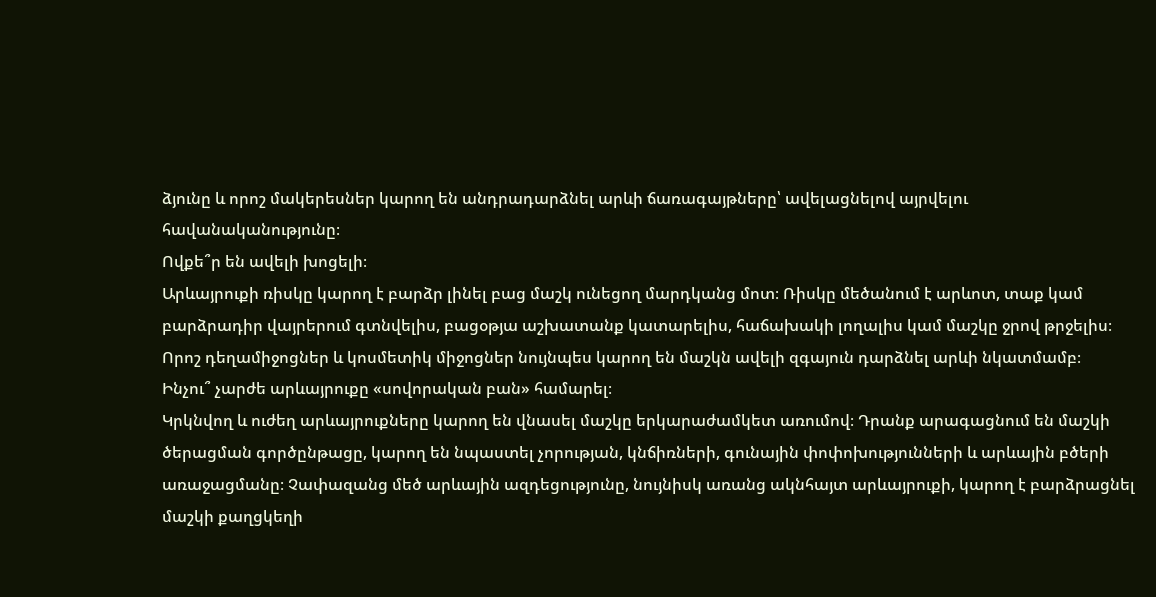ձյունը և որոշ մակերեսներ կարող են անդրադարձնել արևի ճառագայթները՝ ավելացնելով այրվելու հավանականությունը։
Ովքե՞ր են ավելի խոցելի։
Արևայրուքի ռիսկը կարող է բարձր լինել բաց մաշկ ունեցող մարդկանց մոտ։ Ռիսկը մեծանում է արևոտ, տաք կամ բարձրադիր վայրերում գտնվելիս, բացօթյա աշխատանք կատարելիս, հաճախակի լողալիս կամ մաշկը ջրով թրջելիս։ Որոշ դեղամիջոցներ և կոսմետիկ միջոցներ նույնպես կարող են մաշկն ավելի զգայուն դարձնել արևի նկատմամբ։
Ինչու՞ չարժե արևայրուքը «սովորական բան» համարել։
Կրկնվող և ուժեղ արևայրուքները կարող են վնասել մաշկը երկարաժամկետ առումով։ Դրանք արագացնում են մաշկի ծերացման գործընթացը, կարող են նպաստել չորության, կնճիռների, գունային փոփոխությունների և արևային բծերի առաջացմանը։ Չափազանց մեծ արևային ազդեցությունը, նույնիսկ առանց ակնհայտ արևայրուքի, կարող է բարձրացնել մաշկի քաղցկեղի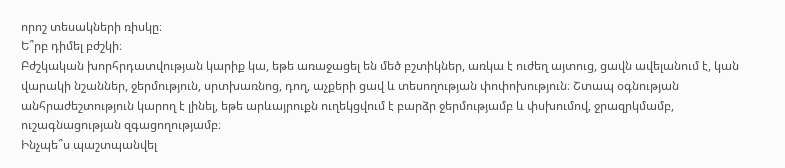որոշ տեսակների ռիսկը։
Ե՞րբ դիմել բժշկի։
Բժշկական խորհրդատվության կարիք կա, եթե առաջացել են մեծ բշտիկներ, առկա է ուժեղ այտուց, ցավն ավելանում է, կան վարակի նշաններ, ջերմություն, սրտխառնոց, դող, աչքերի ցավ և տեսողության փոփոխություն։ Շտապ օգնության անհրաժեշտություն կարող է լինել, եթե արևայրուքն ուղեկցվում է բարձր ջերմությամբ և փսխումով, ջրազրկմամբ, ուշագնացության զգացողությամբ։
Ինչպե՞ս պաշտպանվել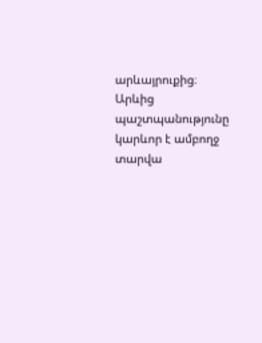արևայրուքից։
Արևից պաշտպանությունը կարևոր է ամբողջ տարվա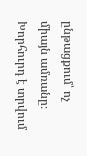ընթացքում՝ ոչ միայն ամռանը։ Խորհուրդ է տրվում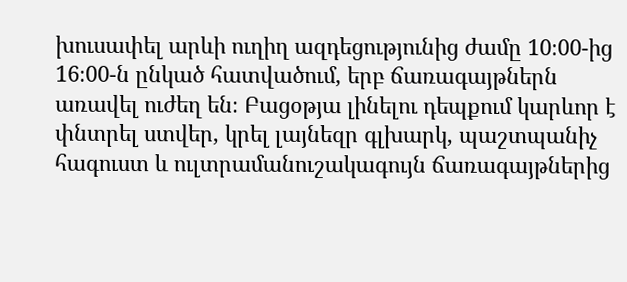խուսափել արևի ուղիղ ազդեցությունից ժամը 10։00-ից 16։00-ն ընկած հատվածում, երբ ճառագայթներն առավել ուժեղ են։ Բացօթյա լինելու դեպքում կարևոր է փնտրել ստվեր, կրել լայնեզր գլխարկ, պաշտպանիչ հագուստ և ուլտրամանուշակագույն ճառագայթներից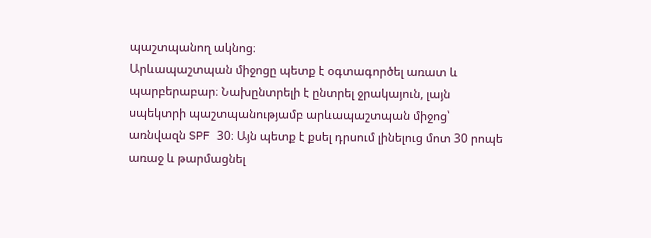պաշտպանող ակնոց։
Արևապաշտպան միջոցը պետք է օգտագործել առատ և պարբերաբար։ Նախընտրելի է ընտրել ջրակայուն, լայն սպեկտրի պաշտպանությամբ արևապաշտպան միջոց՝ առնվազն SPF 30։ Այն պետք է քսել դրսում լինելուց մոտ 30 րոպե առաջ և թարմացնել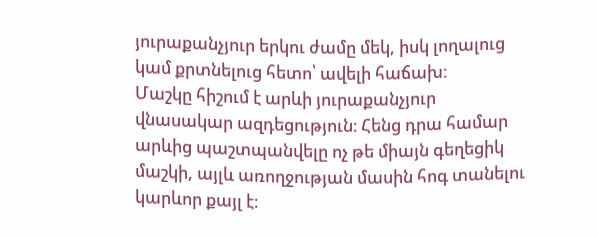յուրաքանչյուր երկու ժամը մեկ, իսկ լողալուց կամ քրտնելուց հետո՝ ավելի հաճախ։
Մաշկը հիշում է արևի յուրաքանչյուր վնասակար ազդեցություն։ Հենց դրա համար արևից պաշտպանվելը ոչ թե միայն գեղեցիկ մաշկի, այլև առողջության մասին հոգ տանելու կարևոր քայլ է։